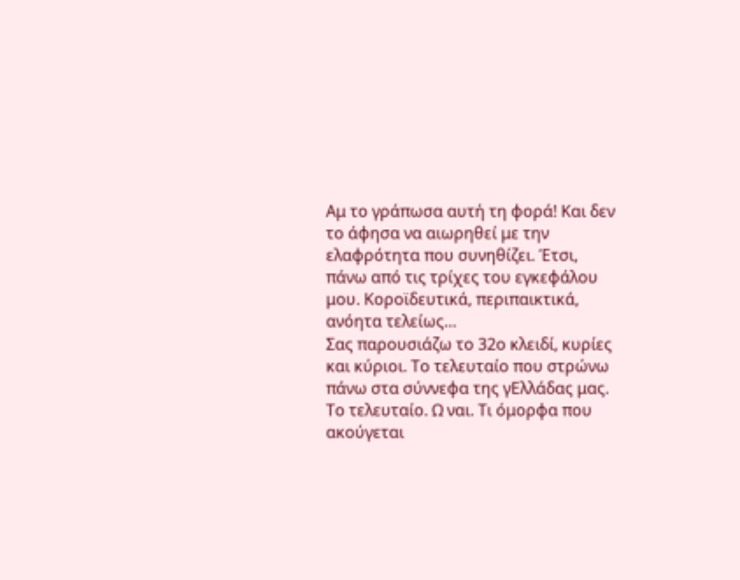Αμ το γράπωσα αυτή τη φορά! Και δεν το άφησα να αιωρηθεί με την ελαφρότητα που συνηθίζει. Έτσι, πάνω από τις τρίχες του εγκεφάλου μου. Κοροϊδευτικά, περιπαικτικά, ανόητα τελείως…
Σας παρουσιάζω το 32ο κλειδί, κυρίες και κύριοι. Το τελευταίο που στρώνω πάνω στα σύννεφα της γΕλλάδας μας.
Το τελευταίο. Ω ναι. Τι όμορφα που ακούγεται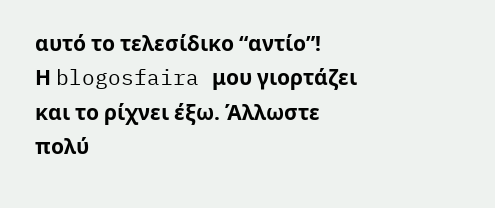αυτό το τελεσίδικο “αντίο”!
Η blogosfaira μου γιορτάζει και το ρίχνει έξω. Άλλωστε πολύ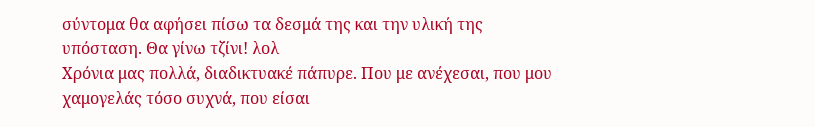σύντομα θα αφήσει πίσω τα δεσμά της και την υλική της υπόσταση. Θα γίνω τζίνι! λολ
Χρόνια μας πολλά, διαδικτυακέ πάπυρε. Που με ανέχεσαι, που μου χαμογελάς τόσο συχνά, που είσαι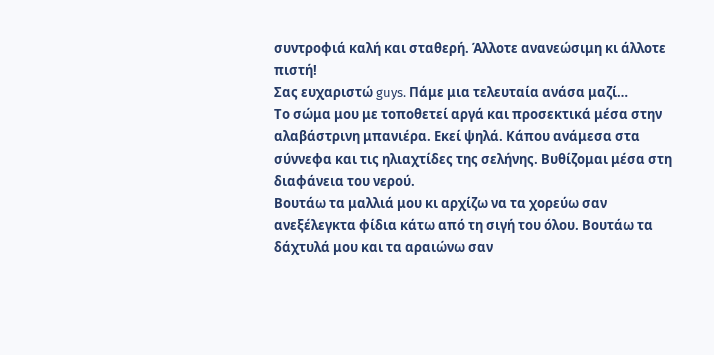συντροφιά καλή και σταθερή. Άλλοτε ανανεώσιμη κι άλλοτε πιστή!
Σας ευχαριστώ guys. Πάμε μια τελευταία ανάσα μαζί…
Το σώμα μου με τοποθετεί αργά και προσεκτικά μέσα στην αλαβάστρινη μπανιέρα. Εκεί ψηλά. Κάπου ανάμεσα στα σύννεφα και τις ηλιαχτίδες της σελήνης. Βυθίζομαι μέσα στη διαφάνεια του νερού.
Βουτάω τα μαλλιά μου κι αρχίζω να τα χορεύω σαν ανεξέλεγκτα φίδια κάτω από τη σιγή του όλου. Βουτάω τα δάχτυλά μου και τα αραιώνω σαν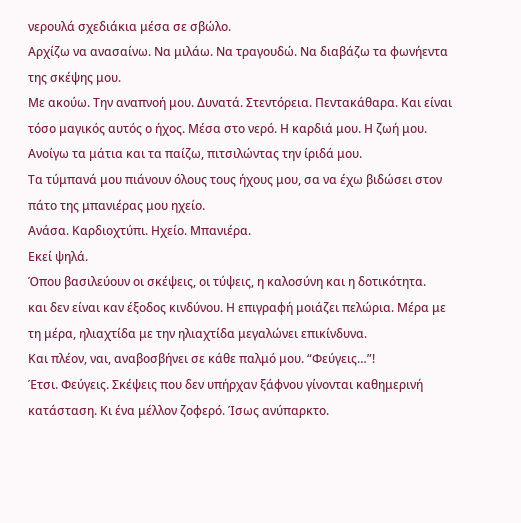νερουλά σχεδιάκια μέσα σε σβώλο.
Αρχίζω να ανασαίνω. Να μιλάω. Να τραγουδώ. Να διαβάζω τα φωνήεντα της σκέψης μου.
Με ακούω. Την αναπνοή μου. Δυνατά. Στεντόρεια. Πεντακάθαρα. Και είναι τόσο μαγικός αυτός ο ήχος. Μέσα στο νερό. Η καρδιά μου. Η ζωή μου.
Ανοίγω τα μάτια και τα παίζω, πιτσιλώντας την ίριδά μου.
Τα τύμπανά μου πιάνουν όλους τους ήχους μου, σα να έχω βιδώσει στον πάτο της μπανιέρας μου ηχείο.
Ανάσα. Καρδιοχτύπι. Ηχείο. Μπανιέρα.
Εκεί ψηλά.
Όπου βασιλεύουν οι σκέψεις, οι τύψεις, η καλοσύνη και η δοτικότητα.
και δεν είναι καν έξοδος κινδύνου. Η επιγραφή μοιάζει πελώρια. Μέρα με τη μέρα, ηλιαχτίδα με την ηλιαχτίδα μεγαλώνει επικίνδυνα.
Και πλέον, ναι, αναβοσβήνει σε κάθε παλμό μου. “Φεύγεις…”!
Έτσι. Φεύγεις. Σκέψεις που δεν υπήρχαν ξάφνου γίνονται καθημερινή κατάσταση. Κι ένα μέλλον ζοφερό. Ίσως ανύπαρκτο.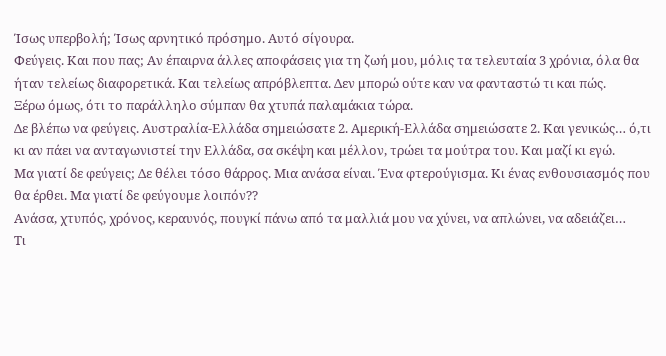Ίσως υπερβολή; Ίσως αρνητικό πρόσημο. Αυτό σίγουρα.
Φεύγεις. Και που πας; Αν έπαιρνα άλλες αποφάσεις για τη ζωή μου, μόλις τα τελευταία 3 χρόνια, όλα θα ήταν τελείως διαφορετικά. Και τελείως απρόβλεπτα. Δεν μπορώ ούτε καν να φανταστώ τι και πώς.
Ξέρω όμως, ότι το παράλληλο σύμπαν θα χτυπά παλαμάκια τώρα.
Δε βλέπω να φεύγεις. Αυστραλία-Ελλάδα σημειώσατε 2. Αμερική-Ελλάδα σημειώσατε 2. Και γενικώς… ό,τι κι αν πάει να ανταγωνιστεί την Ελλάδα, σα σκέψη και μέλλον, τρώει τα μούτρα του. Και μαζί κι εγώ.
Μα γιατί δε φεύγεις; Δε θέλει τόσο θάρρος. Μια ανάσα είναι. Ένα φτερούγισμα. Κι ένας ενθουσιασμός που θα έρθει. Μα γιατί δε φεύγουμε λοιπόν??
Ανάσα, χτυπός, χρόνος, κεραυνός, πουγκί πάνω από τα μαλλιά μου να χύνει, να απλώνει, να αδειάζει…
Τι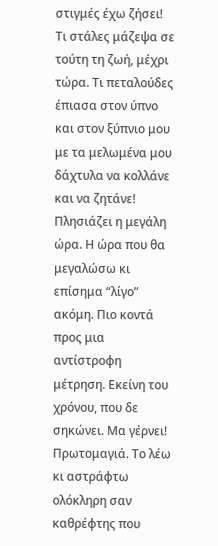στιγμές έχω ζήσει! Τι στάλες μάζεψα σε τούτη τη ζωή, μέχρι τώρα. Τι πεταλούδες έπιασα στον ύπνο και στον ξύπνιο μου με τα μελωμένα μου δάχτυλα να κολλάνε και να ζητάνε!
Πλησιάζει η μεγάλη ώρα. Η ώρα που θα μεγαλώσω κι επίσημα “λίγο” ακόμη. Πιο κοντά προς μια αντίστροφη μέτρηση. Εκείνη του χρόνου, που δε σηκώνει. Μα γέρνει!
Πρωτομαγιά. Το λέω κι αστράφτω ολόκληρη σαν καθρέφτης που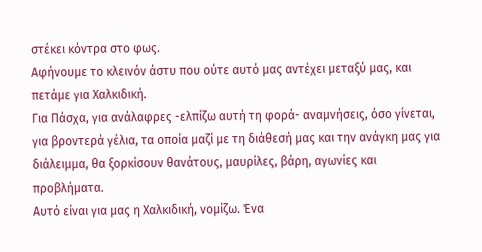στέκει κόντρα στο φως.
Αφήνουμε το κλεινόν άστυ που ούτε αυτό μας αντέχει μεταξύ μας, και πετάμε για Χαλκιδική.
Για Πάσχα, για ανάλαφρες -ελπίζω αυτή τη φορά- αναμνήσεις, όσο γίνεται, για βροντερά γέλια, τα οποία μαζί με τη διάθεσή μας και την ανάγκη μας για διάλειμμα, θα ξορκίσουν θανάτους, μαυρίλες, βάρη, αγωνίες και προβλήματα.
Αυτό είναι για μας η Χαλκιδική, νομίζω. Ένα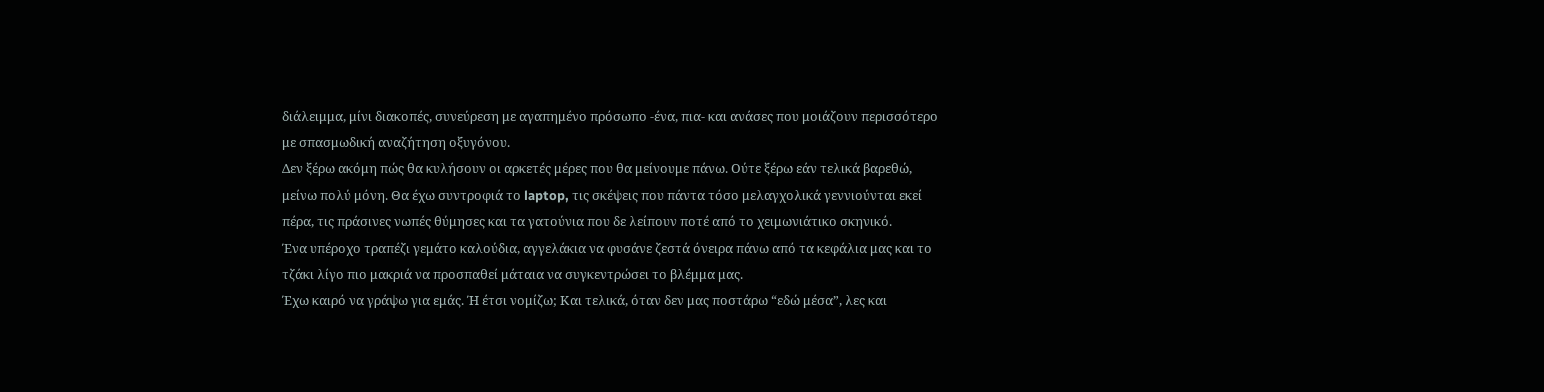διάλειμμα, μίνι διακοπές, συνεύρεση με αγαπημένο πρόσωπο -ένα, πια- και ανάσες που μοιάζουν περισσότερο με σπασμωδική αναζήτηση οξυγόνου.
Δεν ξέρω ακόμη πώς θα κυλήσουν οι αρκετές μέρες που θα μείνουμε πάνω. Ούτε ξέρω εάν τελικά βαρεθώ, μείνω πολύ μόνη. Θα έχω συντροφιά το laptop, τις σκέψεις που πάντα τόσο μελαγχολικά γεννιούνται εκεί πέρα, τις πράσινες νωπές θύμησες και τα γατούνια που δε λείπουν ποτέ από το χειμωνιάτικο σκηνικό.
Ένα υπέροχο τραπέζι γεμάτο καλούδια, αγγελάκια να φυσάνε ζεστά όνειρα πάνω από τα κεφάλια μας και το τζάκι λίγο πιο μακριά να προσπαθεί μάταια να συγκεντρώσει το βλέμμα μας.
Έχω καιρό να γράψω για εμάς. Ή έτσι νομίζω; Και τελικά, όταν δεν μας ποστάρω “εδώ μέσα”, λες και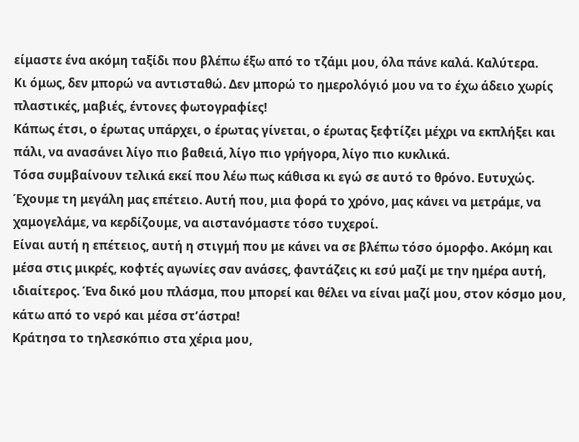είμαστε ένα ακόμη ταξίδι που βλέπω έξω από το τζάμι μου, όλα πάνε καλά. Καλύτερα.
Κι όμως, δεν μπορώ να αντισταθώ. Δεν μπορώ το ημερολόγιό μου να το έχω άδειο χωρίς πλαστικές, μαβιές, έντονες φωτογραφίες!
Κάπως έτσι, ο έρωτας υπάρχει, ο έρωτας γίνεται, ο έρωτας ξεφτίζει μέχρι να εκπλήξει και πάλι, να ανασάνει λίγο πιο βαθειά, λίγο πιο γρήγορα, λίγο πιο κυκλικά.
Τόσα συμβαίνουν τελικά εκεί που λέω πως κάθισα κι εγώ σε αυτό το θρόνο. Ευτυχώς.
Έχουμε τη μεγάλη μας επέτειο. Αυτή που, μια φορά το χρόνο, μας κάνει να μετράμε, να χαμογελάμε, να κερδίζουμε, να αιστανόμαστε τόσο τυχεροί.
Είναι αυτή η επέτειος, αυτή η στιγμή που με κάνει να σε βλέπω τόσο όμορφο. Ακόμη και μέσα στις μικρές, κοφτές αγωνίες σαν ανάσες, φαντάζεις κι εσύ μαζί με την ημέρα αυτή, ιδιαίτερος. Ένα δικό μου πλάσμα, που μπορεί και θέλει να είναι μαζί μου, στον κόσμο μου, κάτω από το νερό και μέσα στ’άστρα!
Κράτησα το τηλεσκόπιο στα χέρια μου,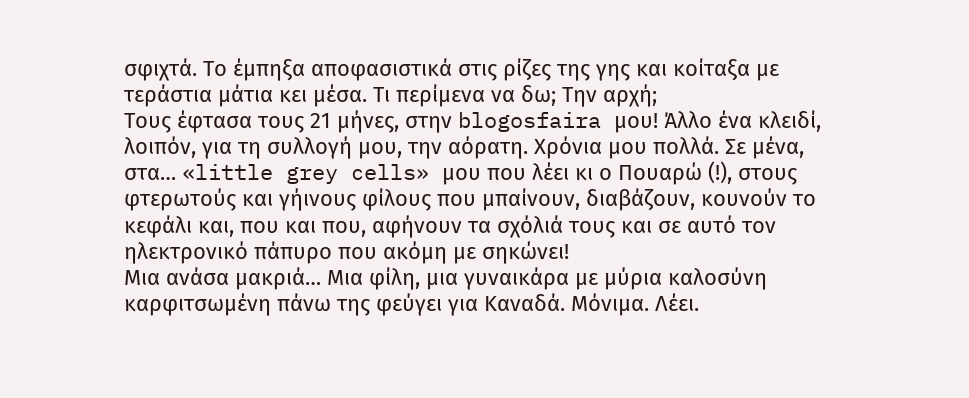σφιχτά. Το έμπηξα αποφασιστικά στις ρίζες της γης και κοίταξα με τεράστια μάτια κει μέσα. Τι περίμενα να δω; Την αρχή;
Τους έφτασα τους 21 μήνες, στην blogosfaira μου! Άλλο ένα κλειδί, λοιπόν, για τη συλλογή μου, την αόρατη. Χρόνια μου πολλά. Σε μένα, στα… «little grey cells» μου που λέει κι ο Πουαρώ (!), στους φτερωτούς και γήινους φίλους που μπαίνουν, διαβάζουν, κουνούν το κεφάλι και, που και που, αφήνουν τα σχόλιά τους και σε αυτό τον ηλεκτρονικό πάπυρο που ακόμη με σηκώνει!
Μια ανάσα μακριά… Μια φίλη, μια γυναικάρα με μύρια καλοσύνη καρφιτσωμένη πάνω της φεύγει για Καναδά. Μόνιμα. Λέει.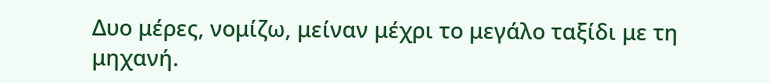Δυο μέρες, νομίζω, μείναν μέχρι το μεγάλο ταξίδι με τη μηχανή.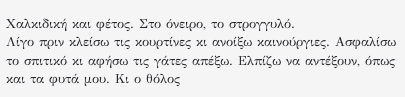Χαλκιδική και φέτος. Στο όνειρο, το στρογγυλό.
Λίγο πριν κλείσω τις κουρτίνες κι ανοίξω καινούργιες. Ασφαλίσω το σπιτικό κι αφήσω τις γάτες απέξω. Ελπίζω να αντέξουν, όπως και τα φυτά μου. Κι ο θόλος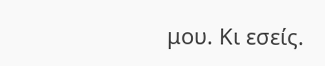μου. Κι εσείς.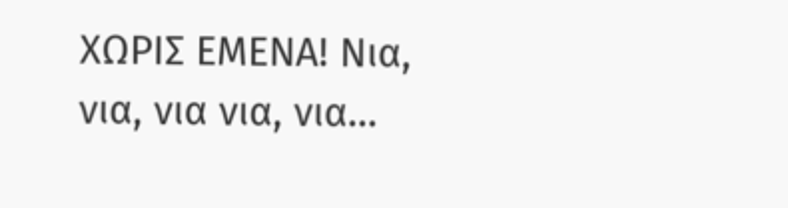ΧΩΡΙΣ ΕΜΕΝΑ! Νια, νια, νια νια, νια…